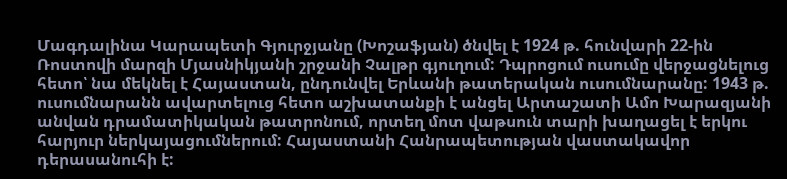Մագդալինա Կարապետի Գյուրջյանը (Խոշաֆյան) ծնվել է 1924 թ. հունվարի 22-ին Ռոստովի մարզի Մյասնիկյանի շրջանի Չալթր գյուղում: Դպրոցում ուսումը վերջացնելուց հետո՝ նա մեկնել է Հայաստան, ընդունվել Երևանի թատերական ուսումնարանը: 1943 թ. ուսումնարանն ավարտելուց հետո աշխատանքի է անցել Արտաշատի Ամո Խարազյանի անվան դրամատիկական թատրոնում, որտեղ մոտ վաթսուն տարի խաղացել է երկու հարյուր ներկայացումներում: Հայաստանի Հանրապետության վաստակավոր դերասանուհի է: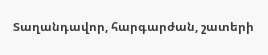Տաղանդավոր, հարգարժան, շատերի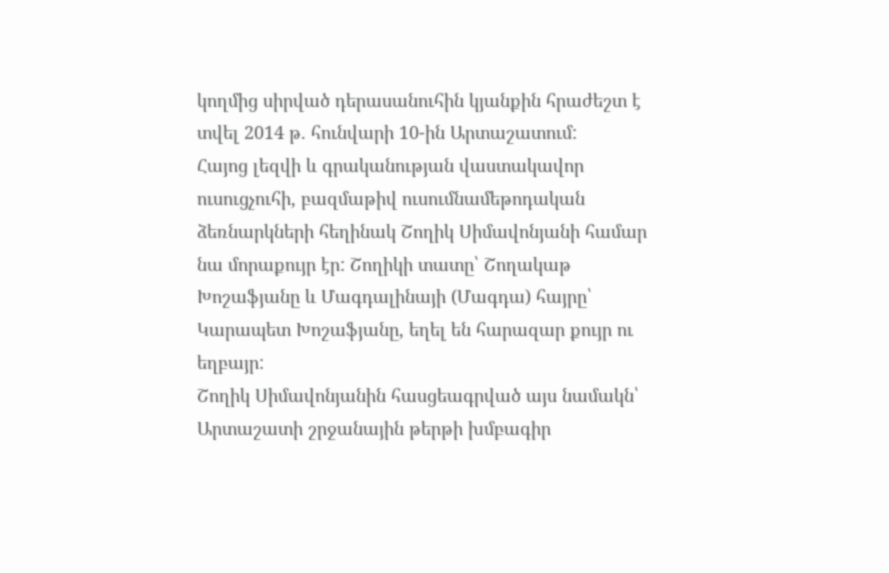կողմից սիրված դերասանուհին կյանքին հրաժեշտ է տվել 2014 թ. հունվարի 10-ին Արտաշատում:
Հայոց լեզվի և գրականության վաստակավոր ուսուցչուհի, բազմաթիվ ուսումնամեթոդական ձեռնարկների հեղինակ Շողիկ Սիմավոնյանի համար նա մորաքույր էր: Շողիկի տատը՝ Շողակաթ Խոշաֆյանը և Մագդալինայի (Մագդա) հայրը՝ Կարապետ Խոշաֆյանը, եղել են հարազար քույր ու եղբայր:
Շողիկ Սիմավոնյանին հասցեագրված այս նամակն՝ Արտաշատի շրջանային թերթի խմբագիր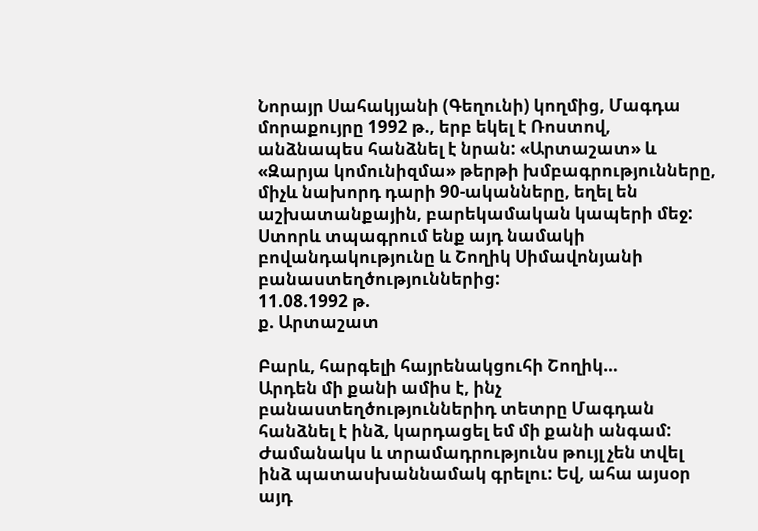Նորայր Սահակյանի (Գեղունի) կողմից, Մագդա մորաքույրը 1992 թ., երբ եկել է Ռոստով, անձնապես հանձնել է նրան: «Արտաշատ» և «Զարյա կոմունիզմա» թերթի խմբագրությունները, միչև նախորդ դարի 90-ականները, եղել են աշխատանքային, բարեկամական կապերի մեջ:
Ստորև տպագրում ենք այդ նամակի բովանդակությունը և Շողիկ Սիմավոնյանի բանաստեղծություններից:
11.08.1992 թ.
ք. Արտաշատ

Բարև, հարգելի հայրենակցուհի Շողիկ…
Արդեն մի քանի ամիս է, ինչ բանաստեղծություններիդ տետրը Մագդան հանձնել է ինձ, կարդացել եմ մի քանի անգամ: Ժամանակս և տրամադրությունս թույլ չեն տվել ինձ պատասխաննամակ գրելու: Եվ, ահա այսօր այդ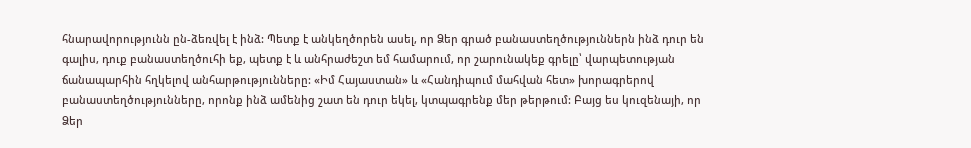հնարավորությունն ըն-ձեռվել է ինձ: Պետք է անկեղծորեն ասել, որ Ձեր գրած բանաստեղծություններն ինձ դուր են գալիս, դուք բանաստեղծուհի եք, պետք է և անհրաժեշտ եմ համարում, որ շարունակեք գրելը՝ վարպետության ճանապարհին հղկելով անհարթությունները: «Իմ Հայաստան» և «Հանդիպում մահվան հետ» խորագրերով բանաստեղծությունները, որոնք ինձ ամենից շատ են դուր եկել, կտպագրենք մեր թերթում: Բայց ես կուզենայի, որ Ձեր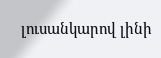լուսանկարով լինի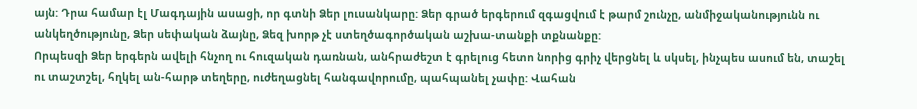այն: Դրա համար էլ Մագդային ասացի, որ գտնի Ձեր լուսանկարը: Ձեր գրած երգերում զգացվում է թարմ շունչը, անմիջականությունն ու անկեղծությունը, Ձեր սեփական ձայնը, Ձեզ խորթ չէ ստեղծագործական աշխա-տանքի տքնանքը:
Որպեսզի Ձեր երգերն ավելի հնչող ու հուզական դառնան, անհրաժեշտ է գրելուց հետո նորից գրիչ վերցնել և սկսել, ինչպես ասում են, տաշել ու տաշտշել, հղկել ան-հարթ տեղերը, ուժեղացնել հանգավորումը, պահպանել չափը: Վահան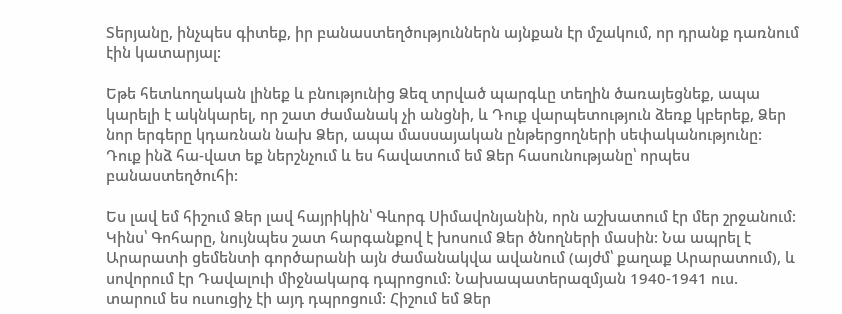Տերյանը, ինչպես գիտեք, իր բանաստեղծություններն այնքան էր մշակում, որ դրանք դառնում էին կատարյալ:

Եթե հետևողական լինեք և բնությունից Ձեզ տրված պարգևը տեղին ծառայեցնեք, ապա կարելի է ակնկարել, որ շատ ժամանակ չի անցնի, և Դուք վարպետություն ձեռք կբերեք, Ձեր նոր երգերը կդառնան նախ Ձեր, ապա մասսայական ընթերցողների սեփականությունը: Դուք ինձ հա-վատ եք ներշնչում և ես հավատում եմ Ձեր հասունությանը՝ որպես բանաստեղծուհի:

Ես լավ եմ հիշում Ձեր լավ հայրիկին՝ Գևորգ Սիմավոնյանին, որն աշխատում էր մեր շրջանում: Կինս՝ Գոհարը, նույնպես շատ հարգանքով է խոսում Ձեր ծնողների մասին: Նա ապրել է Արարատի ցեմենտի գործարանի այն ժամանակվա ավանում (այժմ՝ քաղաք Արարատում), և սովորում էր Դավալուի միջնակարգ դպրոցում: Նախապատերազմյան 1940-1941 ուս. տարում ես ուսուցիչ էի այդ դպրոցում: Հիշում եմ Ձեր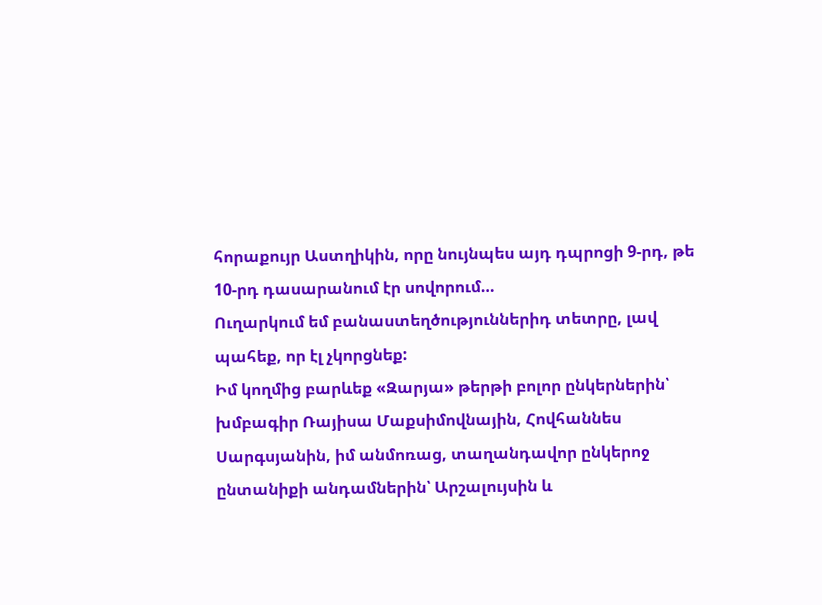հորաքույր Աստղիկին, որը նույնպես այդ դպրոցի 9-րդ, թե 10-րդ դասարանում էր սովորում…
Ուղարկում եմ բանաստեղծություններիդ տետրը, լավ պահեք, որ էլ չկորցնեք:
Իմ կողմից բարևեք «Զարյա» թերթի բոլոր ընկերներին՝ խմբագիր Ռայիսա Մաքսիմովնային, Հովհաննես Սարգսյանին, իմ անմոռաց, տաղանդավոր ընկերոջ ընտանիքի անդամներին՝ Արշալույսին և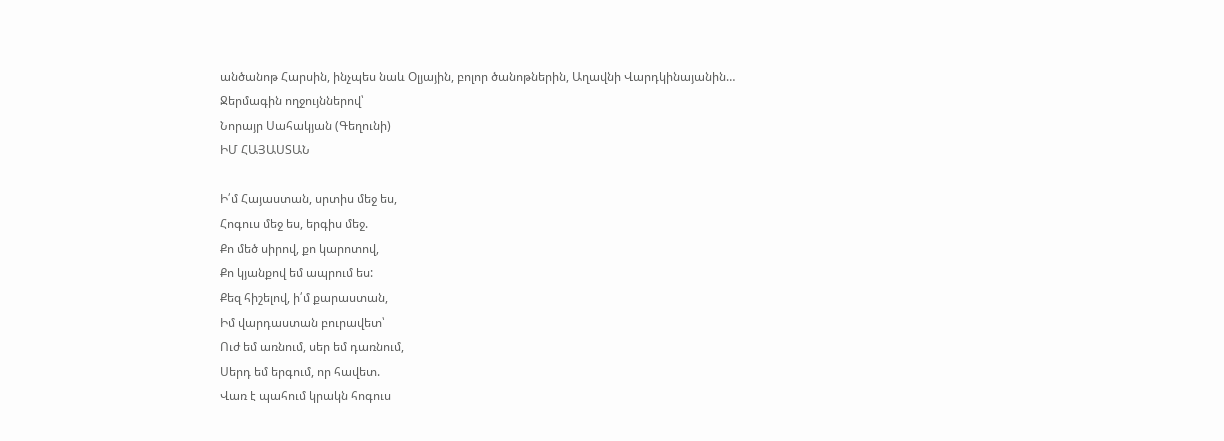անծանոթ Հարսին, ինչպես նաև Օլյային, բոլոր ծանոթներին, Աղավնի Վարդկինայանին…
Ջերմագին ողջույններով՝
Նորայր Սահակյան (Գեղունի)
ԻՄ ՀԱՅԱՍՏԱՆ

Ի՛մ Հայաստան, սրտիս մեջ ես,
Հոգուս մեջ ես, երգիս մեջ.
Քո մեծ սիրով, քո կարոտով,
Քո կյանքով եմ ապրում ես:
Քեզ հիշելով, ի՛մ քարաստան,
Իմ վարդաստան բուրավետ՝
Ուժ եմ առնում, սեր եմ դառնում,
Սերդ եմ երգում, որ հավետ.
Վառ է պահում կրակն հոգուս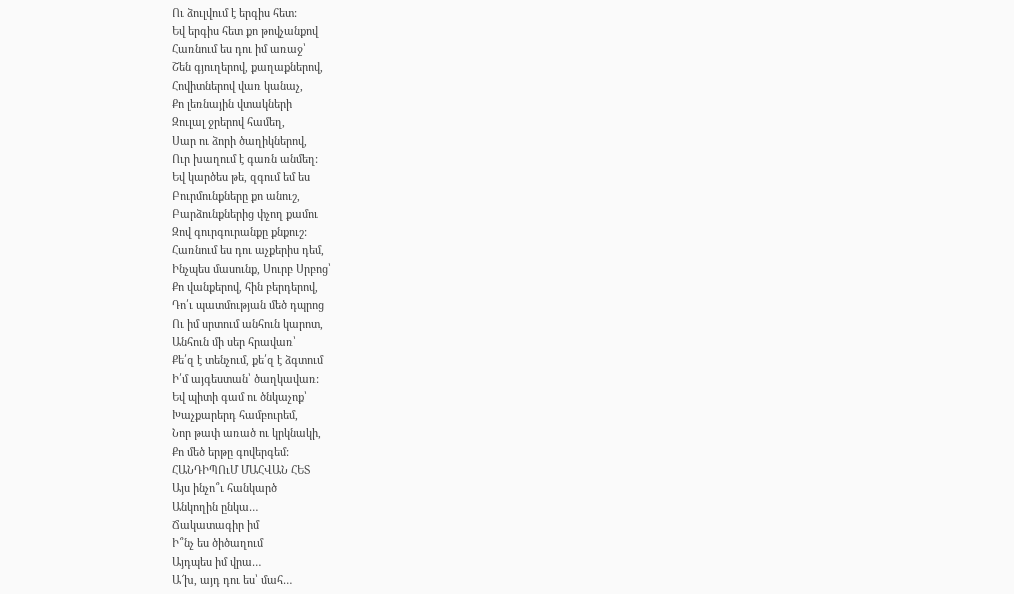Ու ձուլվում է երգիս հետ:
Եվ երգիս հետ քո թովչանքով
Հառնում ես դու իմ առաջ՝
Շեն գյուղերով, քաղաքներով,
Հովիտներով վառ կանաչ,
Քո լեռնային վտակների
Զուլալ ջրերով համեղ,
Սար ու ձորի ծաղիկներով,
Ուր խաղում է գառն անմեղ:
Եվ կարծես թե, զգում եմ ես
Բուրմունքները քո անուշ,
Բարձունքներից փչող քամու
Զով գուրգուրանքը քնքուշ:
Հառնում ես դու աչքերիս դեմ,
Ինչպես մասունք, Սուրբ Սրբոց՝
Քո վանքերով, հին բերդերով,
Դո՛ւ պատմության մեծ դպրոց
Ու իմ սրտում անհուն կարոտ,
Անհուն մի սեր հրավառ՝
Քե՛զ է տենչում, քե՛զ է ձգտում
Ի՛մ այգեստան՝ ծաղկավառ:
Եվ պիտի գամ ու ծնկաչոք՝
Խաչքարերդ համբուրեմ,
Նոր թափ առած ու կրկնակի,
Քո մեծ երթը գովերգեմ:
ՀԱՆԴԻՊՈւՄ ՄԱՀՎԱՆ ՀԵՏ
Այս ինչո՞ւ հանկարծ
Անկողին ընկա…
Ճակատագիր իմ
Ի՞նչ ես ծիծաղում
Այդպես իմ վրա…
Ա՜խ, այդ դու ես՝ մահ…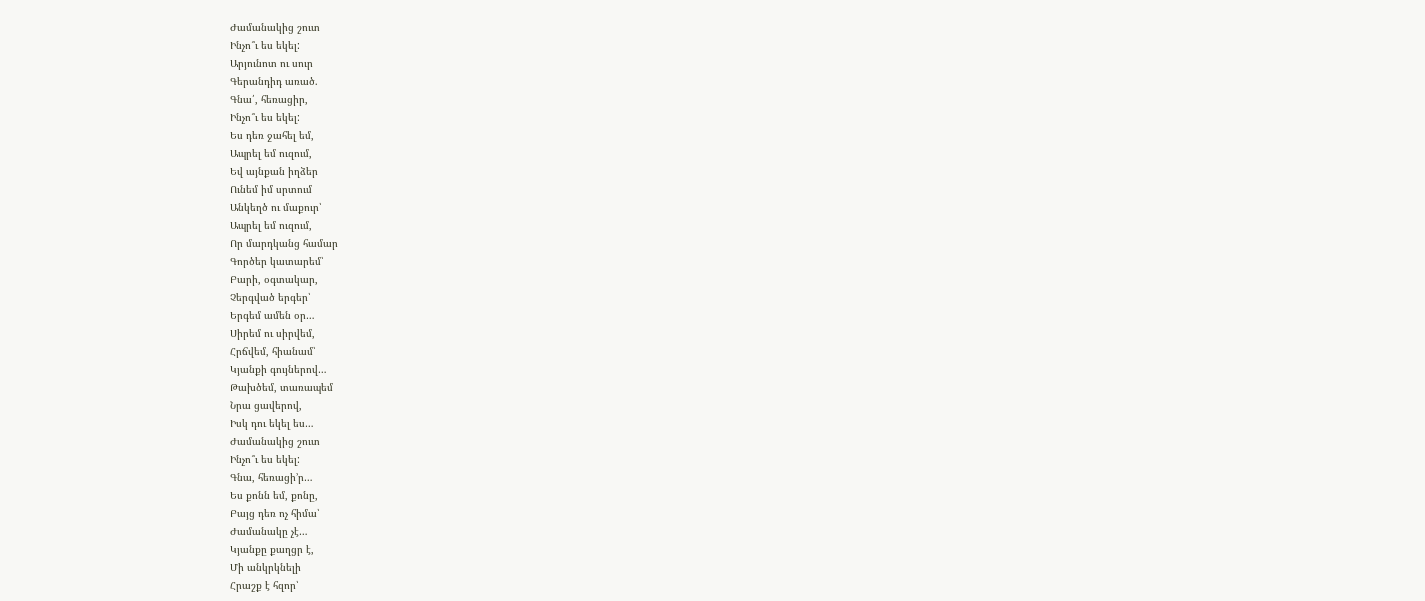Ժամանակից շուտ
Ինչո՞ւ ես եկել:
Արյունոտ ու սուր
Գերանդիդ առած.
Գնա՛, հեռացիր,
Ինչո՞ւ ես եկել:
Ես դեռ ջահել եմ,
Ապրել եմ ուզում,
Եվ այնքան իղձեր
Ունեմ իմ սրտում
Անկեղծ ու մաքուր՝
Ապրել եմ ուզում,
Որ մարդկանց համար
Գործեր կատարեմ՝
Բարի, օգտակար,
Չերգված երգեր՝
Երգեմ ամեն օր…
Սիրեմ ու սիրվեմ,
Հրճվեմ, հիանամ՝
Կյանքի գույներով…
Թախծեմ, տառապեմ
Նրա ցավերով,
Իսկ դու եկել ես…
Ժամանակից շուտ
Ինչո՞ւ ես եկել:
Գնա, հեռացի’ր…
Ես քոնն եմ, քոնը,
Բայց դեռ ոչ հիմա՝
Ժամանակը չէ…
Կյանքը քաղցր է,
Մի անկրկնելի
Հրաշք է հզոր՝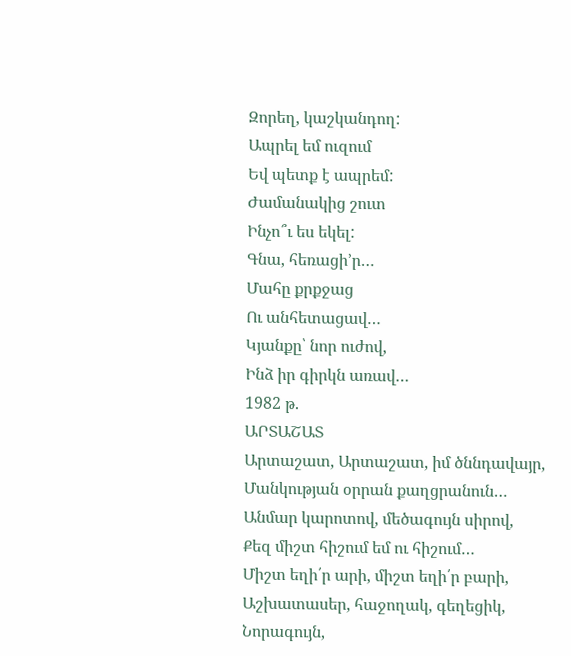Զորեղ, կաշկանդող:
Ապրել եմ ուզում
Եվ պետք է ապրեմ:
Ժամանակից շուտ
Ինչո՞ւ ես եկել:
Գնա, հեռացի’ր…
Մահը քրքջաց
Ու անհետացավ…
Կյանքը՝ նոր ուժով,
Ինձ իր գիրկն առավ…
1982 թ.
ԱՐՏԱՇԱՏ
Արտաշատ, Արտաշատ, իմ ծննդավայր,
Մանկության օրրան քաղցրանուն…
Անմար կարոտով, մեծագույն սիրով,
Քեզ միշտ հիշում եմ ու հիշում…
Միշտ եղի՛ր արի, միշտ եղի՛ր բարի,
Աշխատասեր, հաջողակ, գեղեցիկ,
Նորագույն,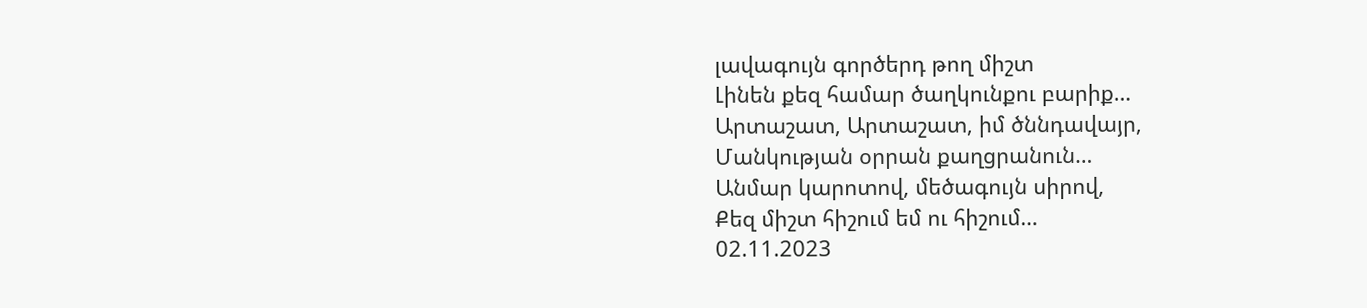լավագույն գործերդ թող միշտ
Լինեն քեզ համար ծաղկունքու բարիք…
Արտաշատ, Արտաշատ, իմ ծննդավայր,
Մանկության օրրան քաղցրանուն…
Անմար կարոտով, մեծագույն սիրով,
Քեզ միշտ հիշում եմ ու հիշում…
02.11.2023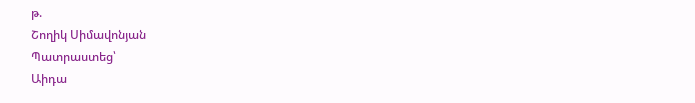թ.
Շողիկ Սիմավոնյան
Պատրաստեց՝
Աիդա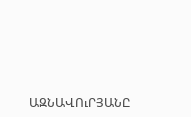ԱԶՆԱՎՈւՐՅԱՆԸ